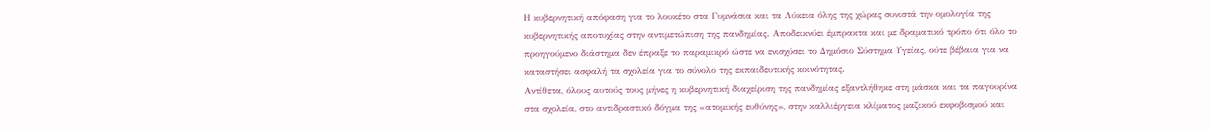Η κυβερνητική απόφαση για το λουκέτο στα Γυμνάσια και τα Λύκεια όλης της χώρας συνιστά την ομολογία της κυβερνητικής αποτυχίας στην αντιμετώπιση της πανδημίας. Αποδεικνύει έμπρακτα και με δραματικό τρόπο ότι όλο το προηγούμενο διάστημα δεν έπραξε το παραμικρό ώστε να ενισχύσει το Δημόσιο Σύστημα Υγείας, ούτε βέβαια για να καταστήσει ασφαλή τα σχολεία για το σύνολο της εκπαιδευτικής κοινότητας.
Αντίθετα, όλους αυτούς τους μήνες η κυβερνητική διαχείριση της πανδημίας εξαντλήθηκε στη μάσκα και τα παγουρίνα στα σχολεία, στο αντιδραστικό δόγμα της «ατομικής ευθύνης», στην καλλιέργεια κλίματος μαζικού εκφοβισμού και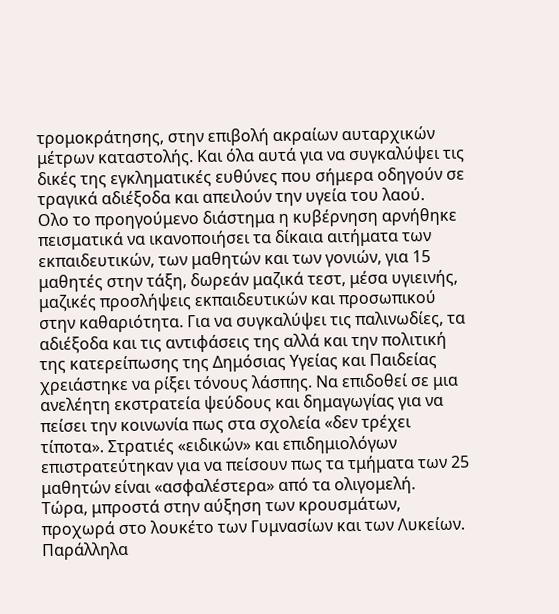τρομοκράτησης, στην επιβολή ακραίων αυταρχικών μέτρων καταστολής. Και όλα αυτά για να συγκαλύψει τις δικές της εγκληματικές ευθύνες που σήμερα οδηγούν σε τραγικά αδιέξοδα και απειλούν την υγεία του λαού.
Ολο το προηγούμενο διάστημα η κυβέρνηση αρνήθηκε πεισματικά να ικανοποιήσει τα δίκαια αιτήματα των εκπαιδευτικών, των μαθητών και των γονιών, για 15 μαθητές στην τάξη, δωρεάν μαζικά τεστ, μέσα υγιεινής, μαζικές προσλήψεις εκπαιδευτικών και προσωπικού στην καθαριότητα. Για να συγκαλύψει τις παλινωδίες, τα αδιέξοδα και τις αντιφάσεις της αλλά και την πολιτική της κατερείπωσης της Δημόσιας Υγείας και Παιδείας χρειάστηκε να ρίξει τόνους λάσπης. Να επιδοθεί σε μια ανελέητη εκστρατεία ψεύδους και δημαγωγίας για να πείσει την κοινωνία πως στα σχολεία «δεν τρέχει τίποτα». Στρατιές «ειδικών» και επιδημιολόγων επιστρατεύτηκαν για να πείσουν πως τα τμήματα των 25 μαθητών είναι «ασφαλέστερα» από τα ολιγομελή.
Τώρα, μπροστά στην αύξηση των κρουσμάτων, προχωρά στο λουκέτο των Γυμνασίων και των Λυκείων. Παράλληλα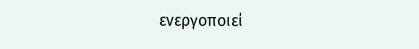ενεργοποιεί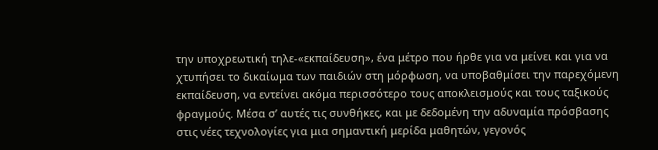την υποχρεωτική τηλε-«εκπαίδευση», ένα μέτρο που ήρθε για να μείνει και για να χτυπήσει το δικαίωμα των παιδιών στη μόρφωση, να υποβαθμίσει την παρεχόμενη εκπαίδευση, να εντείνει ακόμα περισσότερο τους αποκλεισμούς και τους ταξικούς φραγμούς. Μέσα σ’ αυτές τις συνθήκες, και με δεδομένη την αδυναμία πρόσβασης στις νέες τεχνολογίες για μια σημαντική μερίδα μαθητών, γεγονός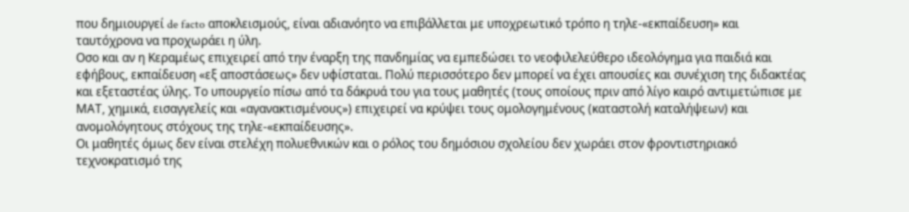που δημιουργεί de facto αποκλεισμούς, είναι αδιανόητο να επιβάλλεται με υποχρεωτικό τρόπο η τηλε-«εκπαίδευση» και ταυτόχρονα να προχωράει η ύλη.
Οσο και αν η Κεραμέως επιχειρεί από την έναρξη της πανδημίας να εμπεδώσει το νεοφιλελεύθερο ιδεολόγημα για παιδιά και εφήβους, εκπαίδευση «εξ αποστάσεως» δεν υφίσταται. Πολύ περισσότερο δεν μπορεί να έχει απουσίες και συνέχιση της διδακτέας και εξεταστέας ύλης. Το υπουργείο πίσω από τα δάκρυά του για τους μαθητές (τους οποίους πριν από λίγο καιρό αντιμετώπισε με ΜΑΤ, χημικά, εισαγγελείς και «αγανακτισμένους») επιχειρεί να κρύψει τους ομολογημένους (καταστολή καταλήψεων) και ανομολόγητους στόχους της τηλε-«εκπαίδευσης».
Οι μαθητές όμως δεν είναι στελέχη πολυεθνικών και ο ρόλος του δημόσιου σχολείου δεν χωράει στον φροντιστηριακό τεχνοκρατισμό της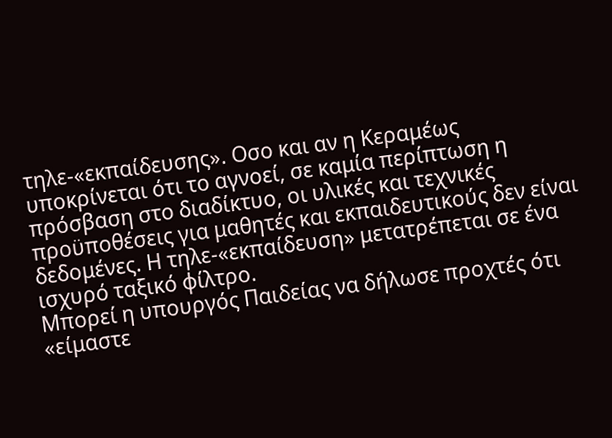τηλε-«εκπαίδευσης». Οσο και αν η Κεραμέως υποκρίνεται ότι το αγνοεί, σε καμία περίπτωση η πρόσβαση στο διαδίκτυο, οι υλικές και τεχνικές προϋποθέσεις για μαθητές και εκπαιδευτικούς δεν είναι δεδομένες. Η τηλε-«εκπαίδευση» μετατρέπεται σε ένα ισχυρό ταξικό φίλτρο.
Μπορεί η υπουργός Παιδείας να δήλωσε προχτές ότι «είμαστε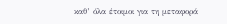καθ’ όλα έτοιμοι για τη μεταφορά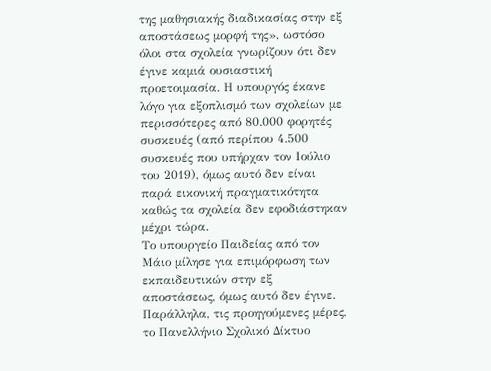της μαθησιακής διαδικασίας στην εξ αποστάσεως μορφή της», ωστόσο όλοι στα σχολεία γνωρίζουν ότι δεν έγινε καμιά ουσιαστική προετοιμασία. Η υπουργός έκανε λόγο για εξοπλισμό των σχολείων με περισσότερες από 80.000 φορητές συσκευές (από περίπου 4.500 συσκευές που υπήρχαν τον Ιούλιο του 2019), όμως αυτό δεν είναι παρά εικονική πραγματικότητα καθώς τα σχολεία δεν εφοδιάστηκαν μέχρι τώρα.
Το υπουργείο Παιδείας από τον Μάιο μίλησε για επιμόρφωση των εκπαιδευτικών στην εξ αποστάσεως, όμως αυτό δεν έγινε. Παράλληλα, τις προηγούμενες μέρες, το Πανελλήνιο Σχολικό Δίκτυο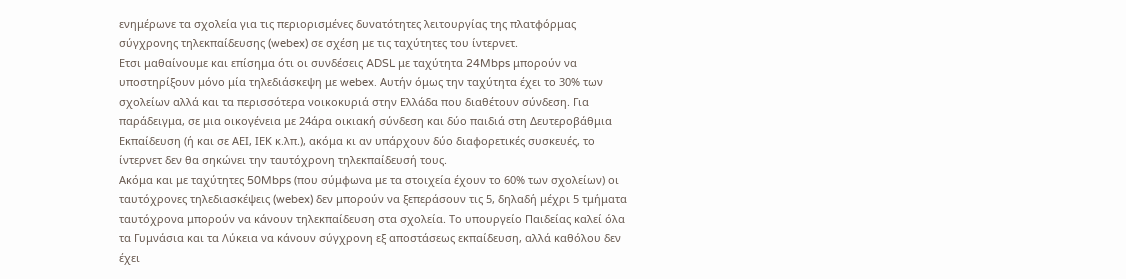ενημέρωνε τα σχολεία για τις περιορισμένες δυνατότητες λειτουργίας της πλατφόρμας σύγχρονης τηλεκπαίδευσης (webex) σε σχέση με τις ταχύτητες του ίντερνετ.
Ετσι μαθαίνουμε και επίσημα ότι οι συνδέσεις ADSL με ταχύτητα 24Mbps μπορούν να υποστηρίξουν μόνο μία τηλεδιάσκεψη με webex. Αυτήν όμως την ταχύτητα έχει το 30% των σχολείων αλλά και τα περισσότερα νοικοκυριά στην Ελλάδα που διαθέτουν σύνδεση. Για παράδειγμα, σε μια οικογένεια με 24άρα οικιακή σύνδεση και δύο παιδιά στη Δευτεροβάθμια Εκπαίδευση (ή και σε ΑΕΙ, ΙΕΚ κ.λπ.), ακόμα κι αν υπάρχουν δύο διαφορετικές συσκευές, το ίντερνετ δεν θα σηκώνει την ταυτόχρονη τηλεκπαίδευσή τους.
Ακόμα και με ταχύτητες 50Mbps (που σύμφωνα με τα στοιχεία έχουν το 60% των σχολείων) οι ταυτόχρονες τηλεδιασκέψεις (webex) δεν μπορούν να ξεπεράσουν τις 5, δηλαδή μέχρι 5 τμήματα ταυτόχρονα μπορούν να κάνουν τηλεκπαίδευση στα σχολεία. Το υπουργείο Παιδείας καλεί όλα τα Γυμνάσια και τα Λύκεια να κάνουν σύγχρονη εξ αποστάσεως εκπαίδευση, αλλά καθόλου δεν έχει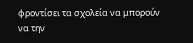φροντίσει τα σχολεία να μπορούν να την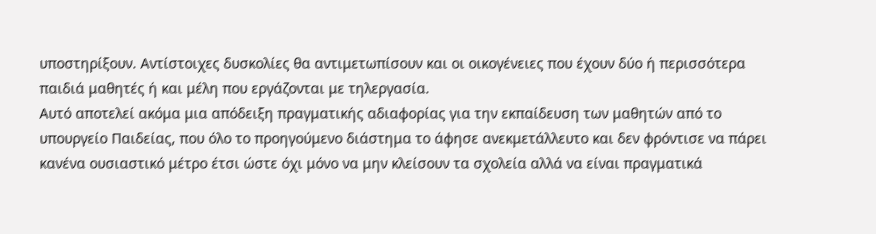υποστηρίξουν. Αντίστοιχες δυσκολίες θα αντιμετωπίσουν και οι οικογένειες που έχουν δύο ή περισσότερα παιδιά μαθητές ή και μέλη που εργάζονται με τηλεργασία.
Αυτό αποτελεί ακόμα μια απόδειξη πραγματικής αδιαφορίας για την εκπαίδευση των μαθητών από το υπουργείο Παιδείας, που όλο το προηγούμενο διάστημα το άφησε ανεκμετάλλευτο και δεν φρόντισε να πάρει κανένα ουσιαστικό μέτρο έτσι ώστε όχι μόνο να μην κλείσουν τα σχολεία αλλά να είναι πραγματικά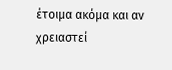έτοιμα ακόμα και αν χρειαστεί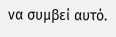να συμβεί αυτό.